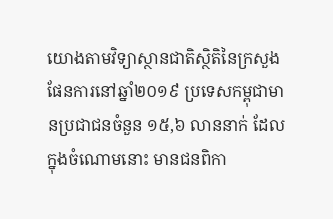យោងតាមវិទ្យាស្ថានជាតិស្ថិតិនៃក្រសួងផែនការនៅឆ្នាំ២០១៩ ប្រទេសកម្ពុជាមានប្រជាជនចំនួន ១៥,៦ លាននាក់ ដែលក្នុងចំណោមនោះ មានជនពិកា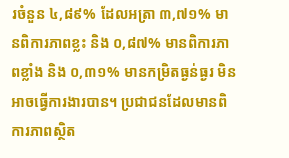រចំនួន ៤,៨៩% ដែលអត្រា ៣,៧១% មានពិការភាពខ្លះ និង ០,៨៧% មានពិការភាពខ្លាំង និង ០,៣១% មានកម្រិតធ្ងន់ធ្ងរ មិនអាចធ្វើការងារបាន។ ប្រជាជនដែលមានពិការភាពស្ថិត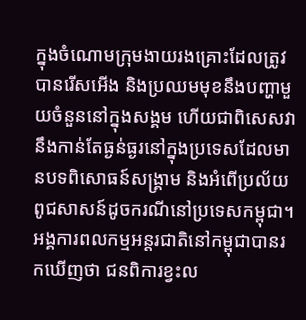ក្នុងចំណោមក្រុមងាយរងគ្រោះដែលត្រូវបានរើសអើង និងប្រឈមមុខនឹងបញ្ហាមួយចំនួននៅក្នុងសង្គម ហើយជាពិសេសវានឹងកាន់តែធ្ងន់ធ្ងរនៅក្នុងប្រទេសដែលមានបទពិសោធន៍សង្គ្រាម និងអំពើប្រល័យពូជសាសន៍ដូចករណីនៅប្រទេសកម្ពុជា។ អង្គការពលកម្មអន្តរជាតិនៅកម្ពុជាបានរកឃើញថា ជនពិការខ្វះល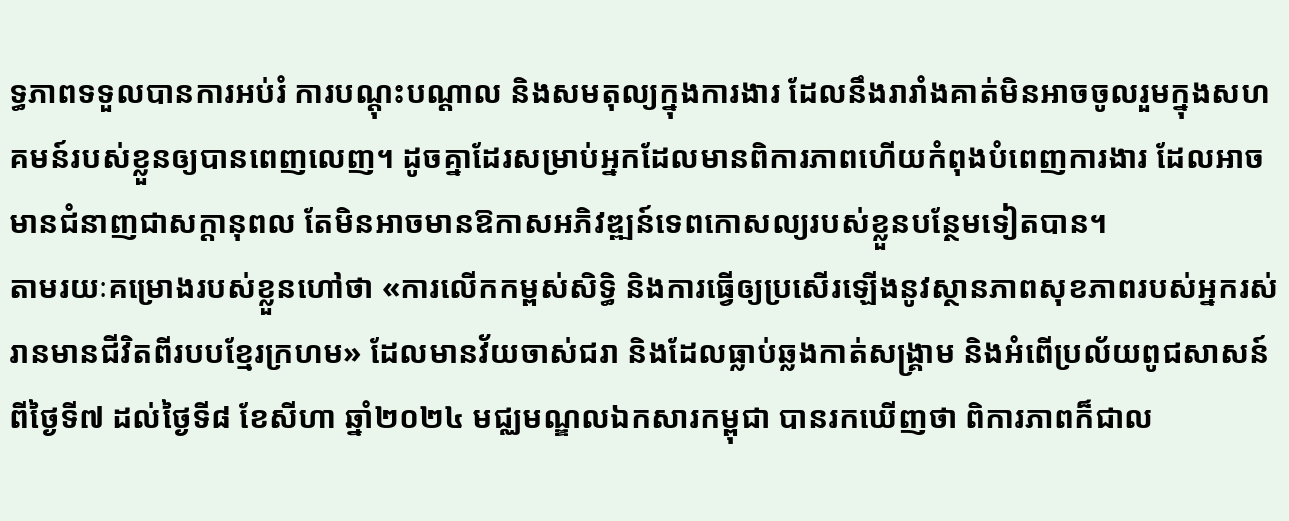ទ្ធភាពទទួលបានការអប់រំ ការបណ្តុះបណ្តាល និងសមតុល្យក្នុងការងារ ដែលនឹងរារាំងគាត់មិនអាចចូលរួមក្នុងសហគមន៍របស់ខ្លួនឲ្យបានពេញលេញ។ ដូចគ្នាដែរសម្រាប់អ្នកដែលមានពិការភាពហើយកំពុងបំពេញការងារ ដែលអាចមានជំនាញជាសក្តានុពល តែមិនអាចមានឱកាសអភិវឌ្ឍន៍ទេពកោសល្យរបស់ខ្លួនបន្ថែមទៀតបាន។
តាមរយៈគម្រោងរបស់ខ្លួនហៅថា «ការលើកកម្ពស់សិទ្ធិ និងការធ្វើឲ្យប្រសើរឡើងនូវស្ថានភាពសុខភាពរបស់អ្នករស់រានមានជីវិតពីរបបខ្មែរក្រហម» ដែលមានវ័យចាស់ជរា និងដែលធ្លាប់ឆ្លងកាត់សង្គ្រាម និងអំពើប្រល័យពូជសាសន៍ ពីថ្ងៃទី៧ ដល់ថ្ងៃទី៨ ខែសីហា ឆ្នាំ២០២៤ មជ្ឈមណ្ឌលឯកសារកម្ពុជា បានរកឃើញថា ពិការភាពក៏ជាល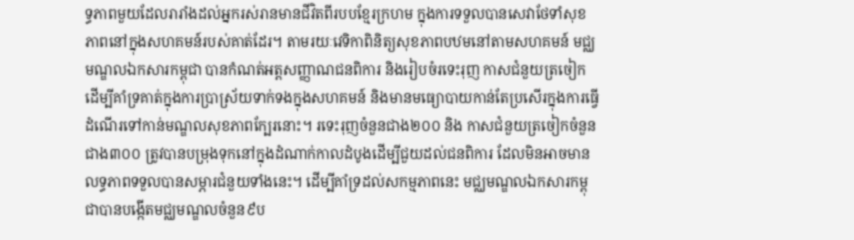ទ្ធភាពមួយដែលរារាំងដល់អ្នករស់រានមានជីវិតពីរបបខ្មែរក្រហម ក្នុងការទទួលបានសេវាថែទាំសុខភាពនៅក្នុងសហគមន៍របស់គាត់ដែរ។ តាមរយៈវេទិកាពិនិត្យសុខភាពបឋមនៅតាមសហគមន៍ មជ្ឈមណ្ឌលឯកសារកម្ពុជា បានកំណត់អត្តសញ្ញាណជនពិការ និងរៀបចំរទេះរុញ កាសជំនួយត្រចៀក ដើម្បីគាំទ្រគាត់ក្នុងការប្រាស្រ័យទាក់ទងក្នុងសហគមន៍ និងមានមធ្យោបាយកាន់តែប្រសើរក្នុងការធ្វើដំណើរទៅកាន់មណ្ឌលសុខភាពក្បែរនោះ។ រទេះរុញចំនួនជាង២០០ និង កាសជំនួយត្រចៀកចំនួនជាង៣០០ ត្រូវបានបម្រុងទុកនៅក្នុងដំណាក់កាលដំបូងដើម្បីជួយដល់ជនពិការ ដែលមិនអាចមានលទ្ធភាពទទួលបានសម្ភារជំនួយទាំងនេះ។ ដើម្បីគាំទ្រដល់សកម្មភាពនេះ មជ្ឈមណ្ឌលឯកសារកម្ពុជាបានបង្កើតមជ្ឈមណ្ឌលចំនួន៩ប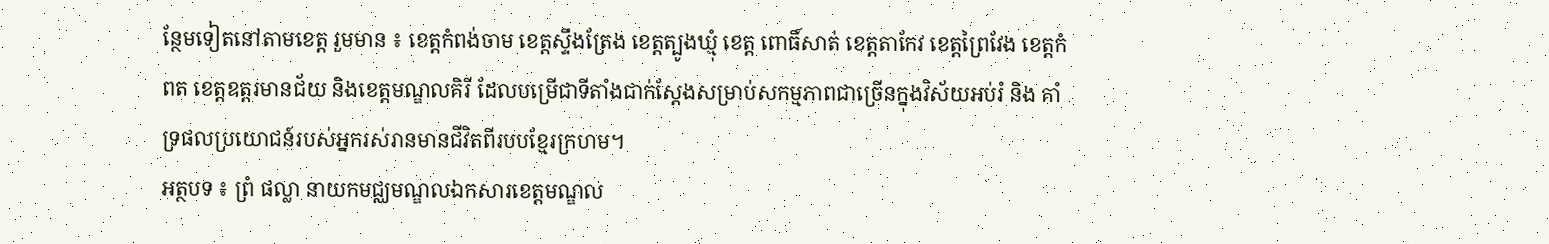ន្ថែមទៀតនៅតាមខេត្ត រួមមាន ៖ ខេត្តកំពង់ចាម ខេត្តស្ទឹងត្រែង ខេត្តត្បូងឃ្មុំ ខេត្ត ពោធិ៍សាត់ ខេត្តតាកែវ ខេត្តព្រៃវែង ខេត្តកំពត ខេត្តឧត្តរមានជ័យ និងខេត្តមណ្ឌលគិរី ដែលបម្រើជាទីតាំងជាក់ស្តែងសម្រាប់សកម្មភាពជាច្រើនក្នុងវិស័យអប់រំ និង គាំទ្រផលប្រយោជន៍របស់អ្នករស់រានមានជីវិតពីរបបខ្មែរក្រហម។
អត្ថបទ ៖ ព្រំ ផល្លា នាយកមជ្ឈមណ្ឌលឯកសារខេត្តមណ្ឌល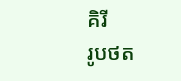គិរី
រូបថត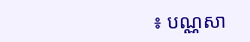៖ បណ្ណសា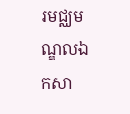រមជ្ឈមណ្ឌលឯកសា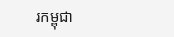រកម្ពុជា